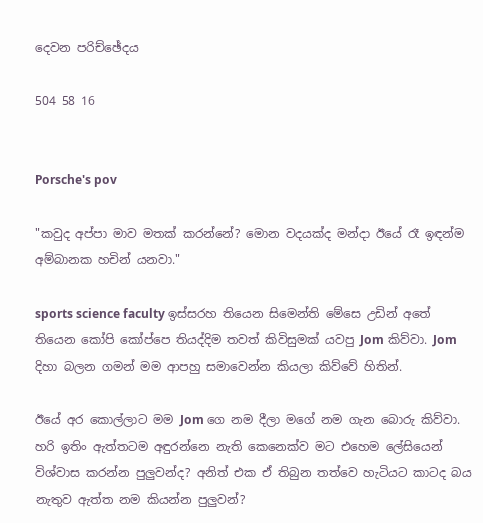දෙවන පරිච්ඡේදය

504 58 16


Porsche's pov

"කවුද අප්පා මාව මතක් කරන්නේ? මොන වදයක්ද මන්දා ඊයේ රෑ ඉඳන්ම අම්බානක හචින් යනවා."

sports science faculty ඉස්සරහ තියෙන සිමෙන්ති මේසෙ උඩින් අතේ තියෙන කෝපි කෝප්පෙ තියද්දිම තවත් කිවිසුමක් යවපු Jom කිව්වා. Jom දිහා බලන ගමන් මම ආපහු සමාවෙන්න කියලා කිව්වේ හිතින්.

ඊයේ අර කොල්ලාට මම Jom ගෙ නම දීලා මගේ නම ගැන බොරු කිව්වා. හරි ඉතිං ඇත්තටම අඳුරන්නෙ නැති කෙනෙක්ව මට එහෙම ලේසියෙන් විශ්වාස කරන්න පුලුවන්ද? අනිත් එක ඒ තිබුන තත්වෙ හැටියට කාටද බය නැතුව ඇත්ත නම කියන්න පුලුවන්?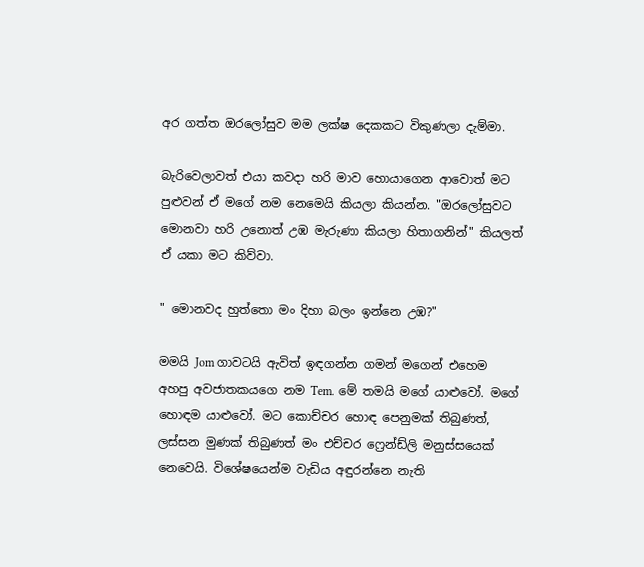අර ගත්ත ඔරලෝසුව මම ලක්ෂ දෙකකට විකුණලා දැම්මා.

බැරිවෙලාවත් එයා කවදා හරි මාව හොයාගෙන ආවොත් මට පුළුවන් ඒ මගේ නම නෙමෙයි කියලා කියන්න. "ඔරලෝසුවට මොනවා හරි උනොත් උඹ මැරුණා කියලා හිතාගනින්" කියලත් ඒ යකා මට කිව්වා.

" මොනවද හුත්තො මං දිහා බලං ඉන්නෙ උඹ?"

මමයි Jom ගාවටයි ඇවිත් ඉඳගන්න ගමන් මගෙන් එහෙම අහපු අවජාතකයගෙ නම Tem. මේ තමයි මගේ යාළුවෝ. මගේ හොඳම යාළුවෝ. මට කොච්චර හොඳ පෙනුමක් තිබුණත්, ලස්සන මුණක් තිබුණත් මං එච්චර ෆ්‍රෙන්ඩ්ලි මනුස්සයෙක් නෙවෙයි. විශේෂයෙන්ම වැඩිය අඳුරන්නෙ නැති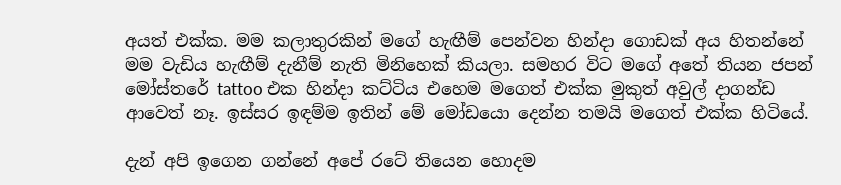අයත් එක්ක. මම කලාතුරකින් මගේ හැඟීම් පෙන්වන හින්දා ගොඩක් අය හිතන්නේ මම වැඩිය හැඟීම් දැනීම් නැති මිනිහෙක් කියලා. සමහර විට මගේ අතේ තියන ජපන් මෝස්තරේ tattoo එක හින්දා කට්ටිය එහෙම මගෙත් එක්ක මුකුත් අවුල් දාගන්ඩ ආවෙත් නෑ. ඉස්සර ඉඳම්ම ඉතින් මේ මෝඩයො දෙන්න තමයි මගෙත් එක්ක හිටියේ.

දැන් අපි ඉගෙන ගන්නේ අපේ රටේ තියෙන හොදම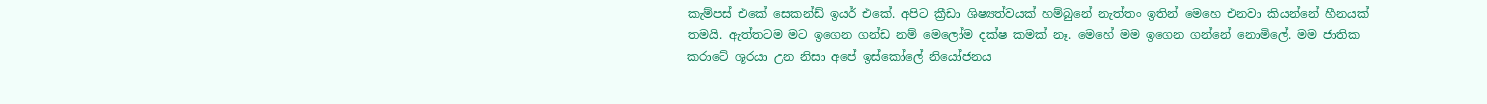කැම්පස් එකේ සෙකන්ඩ් ඉයර් එකේ. අපිට ‍ක්‍රීඩා ශිෂ්‍යත්වයක් හම්බුනේ නැත්තං ඉතින් මෙහෙ එනවා කියන්නේ හීනයක් තමයි. ඇත්තටම මට ඉගෙන ගන්ඩ නම් මෙලෝම දක්ෂ කමක් නෑ. මෙහේ මම ඉගෙන ගන්නේ නොමිලේ. මම ජාතික කරාටේ ශූරයා උන නිසා අපේ ඉස්කෝලේ නියෝජනය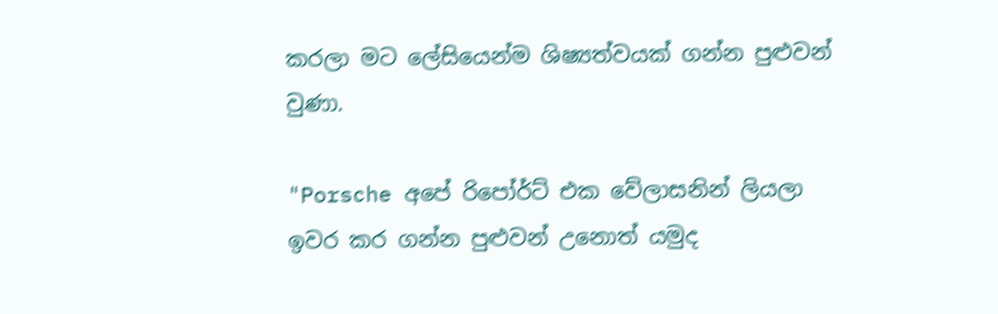කරලා මට ලේසියෙන්ම ශිෂ්‍යත්වයක් ගන්න පුළුවන් වුණා.

"Porsche අපේ රිපෝර්ට් එක වේලාසනින් ලියලා ඉවර කර ගන්න පුළුවන් උනොත් යමුද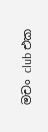මචං club එක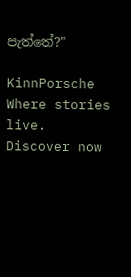පැත්තේ?"

KinnPorsche Where stories live. Discover now